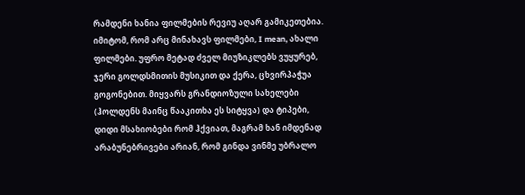რამდენი ხანია ფილმების რევიუ აღარ გამიკეთებია. იმიტომ, რომ არც მინახავს ფილმები, I mean, ახალი ფილმები. უფრო მეტად ძველ მიუზიკლებს ვუყურებ, ჯერი გოლდსმითის მუსიკით და ქერა, ცხვირპაჭუა გოგონებით. მიყვარს გრანდიოზული სახელები (ჰოლდენს მაინც წააკითხა ეს სიტყვა) და ტიპები, დიდი მსახიობები რომ ჰქვიათ, მაგრამ ხან იმდენად არაბუნებრივები არიან, რომ გინდა ვინმე უბრალო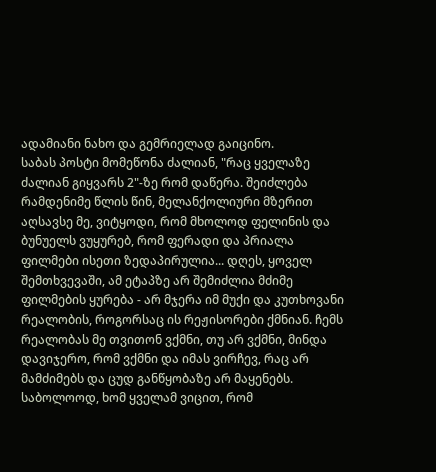ადამიანი ნახო და გემრიელად გაიცინო.
საბას პოსტი მომეწონა ძალიან, "რაც ყველაზე ძალიან გიყვარს 2"-ზე რომ დაწერა. შეიძლება რამდენიმე წლის წინ, მელანქოლიური მზერით აღსავსე მე, ვიტყოდი, რომ მხოლოდ ფელინის და ბუნუელს ვუყურებ, რომ ფერადი და პრიალა ფილმები ისეთი ზედაპირულია... დღეს, ყოველ შემთხვევაში, ამ ეტაპზე არ შემიძლია მძიმე ფილმების ყურება - არ მჯერა იმ მუქი და კუთხოვანი რეალობის, როგორსაც ის რეჟისორები ქმნიან. ჩემს რეალობას მე თვითონ ვქმნი, თუ არ ვქმნი, მინდა დავიჯერო, რომ ვქმნი და იმას ვირჩევ, რაც არ მამძიმებს და ცუდ განწყობაზე არ მაყენებს. საბოლოოდ, ხომ ყველამ ვიცით, რომ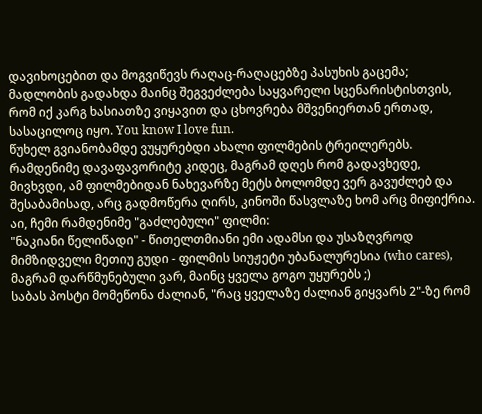დავიხოცებით და მოგვიწევს რაღაც-რაღაცებზე პასუხის გაცემა; მადლობის გადახდა მაინც შეგვეძლება საყვარელი სცენარისტისთვის, რომ იქ კარგ ხასიათზე ვიყავით და ცხოვრება მშვენიერთან ერთად, სასაცილოც იყო. You know I love fun.
წუხელ გვიანობამდე ვუყურებდი ახალი ფილმების ტრეილერებს. რამდენიმე დავაფავორიტე კიდეც, მაგრამ დღეს რომ გადავხედე, მივხვდი, ამ ფილმებიდან ნახევარზე მეტს ბოლომდე ვერ გავუძლებ და შესაბამისად, არც გადმოწერა ღირს, კინოში წასვლაზე ხომ არც მიფიქრია.
აი, ჩემი რამდენიმე "გაძლებული" ფილმი:
"ნაკიანი წელიწადი" - წითელთმიანი ემი ადამსი და უსაზღვროდ მიმზიდველი მეთიუ გუდი - ფილმის სიუჟეტი უბანალურესია (who cares), მაგრამ დარწმუნებული ვარ, მაინც ყველა გოგო უყურებს ;)
საბას პოსტი მომეწონა ძალიან, "რაც ყველაზე ძალიან გიყვარს 2"-ზე რომ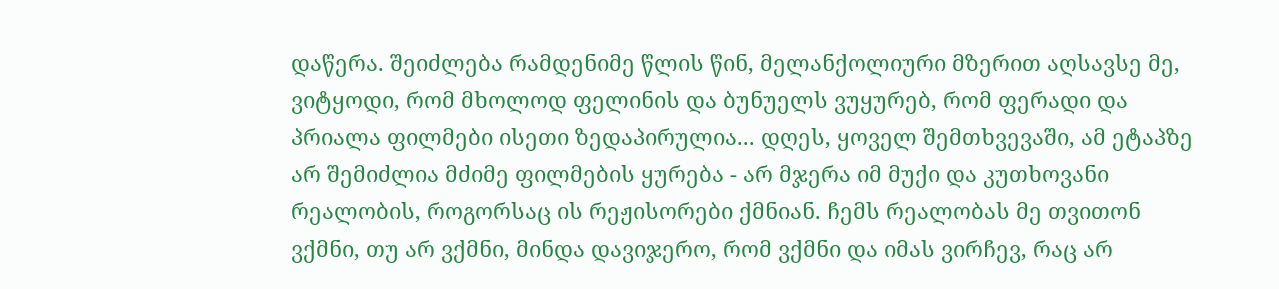დაწერა. შეიძლება რამდენიმე წლის წინ, მელანქოლიური მზერით აღსავსე მე, ვიტყოდი, რომ მხოლოდ ფელინის და ბუნუელს ვუყურებ, რომ ფერადი და პრიალა ფილმები ისეთი ზედაპირულია... დღეს, ყოველ შემთხვევაში, ამ ეტაპზე არ შემიძლია მძიმე ფილმების ყურება - არ მჯერა იმ მუქი და კუთხოვანი რეალობის, როგორსაც ის რეჟისორები ქმნიან. ჩემს რეალობას მე თვითონ ვქმნი, თუ არ ვქმნი, მინდა დავიჯერო, რომ ვქმნი და იმას ვირჩევ, რაც არ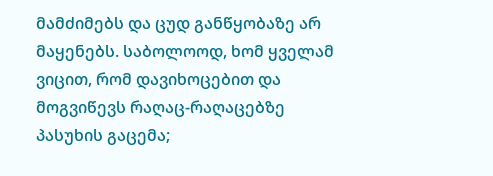მამძიმებს და ცუდ განწყობაზე არ მაყენებს. საბოლოოდ, ხომ ყველამ ვიცით, რომ დავიხოცებით და მოგვიწევს რაღაც-რაღაცებზე პასუხის გაცემა;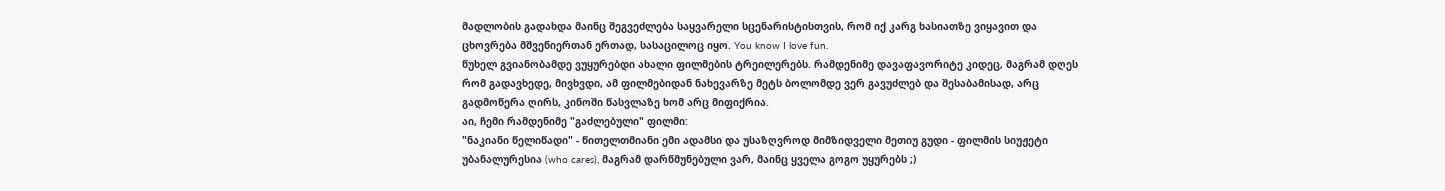მადლობის გადახდა მაინც შეგვეძლება საყვარელი სცენარისტისთვის, რომ იქ კარგ ხასიათზე ვიყავით და ცხოვრება მშვენიერთან ერთად, სასაცილოც იყო. You know I love fun.
წუხელ გვიანობამდე ვუყურებდი ახალი ფილმების ტრეილერებს. რამდენიმე დავაფავორიტე კიდეც, მაგრამ დღეს რომ გადავხედე, მივხვდი, ამ ფილმებიდან ნახევარზე მეტს ბოლომდე ვერ გავუძლებ და შესაბამისად, არც გადმოწერა ღირს, კინოში წასვლაზე ხომ არც მიფიქრია.
აი, ჩემი რამდენიმე "გაძლებული" ფილმი:
"ნაკიანი წელიწადი" - წითელთმიანი ემი ადამსი და უსაზღვროდ მიმზიდველი მეთიუ გუდი - ფილმის სიუჟეტი უბანალურესია (who cares), მაგრამ დარწმუნებული ვარ, მაინც ყველა გოგო უყურებს ;)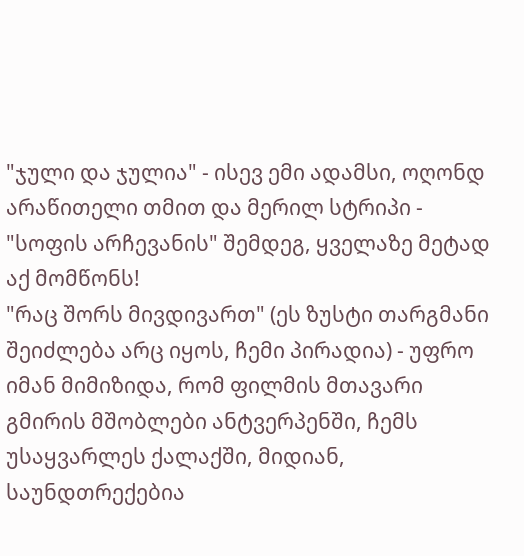"ჯული და ჯულია" - ისევ ემი ადამსი, ოღონდ არაწითელი თმით და მერილ სტრიპი - "სოფის არჩევანის" შემდეგ, ყველაზე მეტად აქ მომწონს!
"რაც შორს მივდივართ" (ეს ზუსტი თარგმანი შეიძლება არც იყოს, ჩემი პირადია) - უფრო იმან მიმიზიდა, რომ ფილმის მთავარი გმირის მშობლები ანტვერპენში, ჩემს უსაყვარლეს ქალაქში, მიდიან, საუნდთრექებია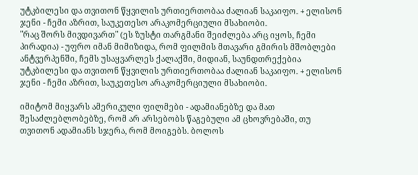უტკბილესი და თვითონ წყვილის ურთიერთობაა ძალიან საკაიფო. + ელისონ ჯენი - ჩემი აზრით, საუკეთესო არაკომერციული მსახიობი.
"რაც შორს მივდივართ" (ეს ზუსტი თარგმანი შეიძლება არც იყოს, ჩემი პირადია) - უფრო იმან მიმიზიდა, რომ ფილმის მთავარი გმირის მშობლები ანტვერპენში, ჩემს უსაყვარლეს ქალაქში, მიდიან, საუნდთრექებია უტკბილესი და თვითონ წყვილის ურთიერთობაა ძალიან საკაიფო. + ელისონ ჯენი - ჩემი აზრით, საუკეთესო არაკომერციული მსახიობი.

იმიტომ მიყვარს ამერიკული ფილმები - ადამიანებზე და მათ შესაძლებლობებზე, რომ არ არსებობს წაგებული ამ ცხოვრებაში, თუ თვითონ ადამიანს სჯერა, რომ მოიგებს. ბოლოს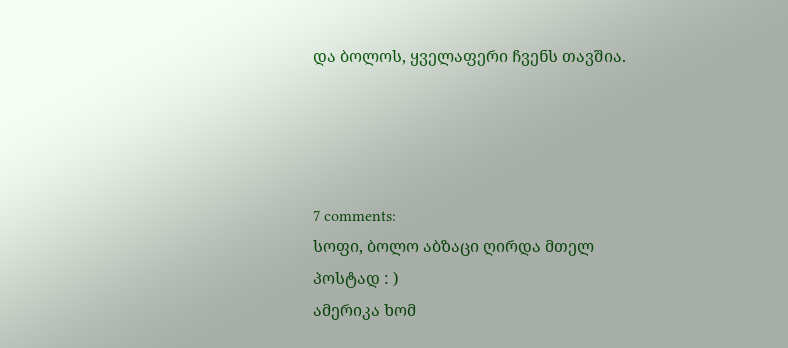და ბოლოს, ყველაფერი ჩვენს თავშია.




7 comments:
სოფი, ბოლო აბზაცი ღირდა მთელ პოსტად : )
ამერიკა ხომ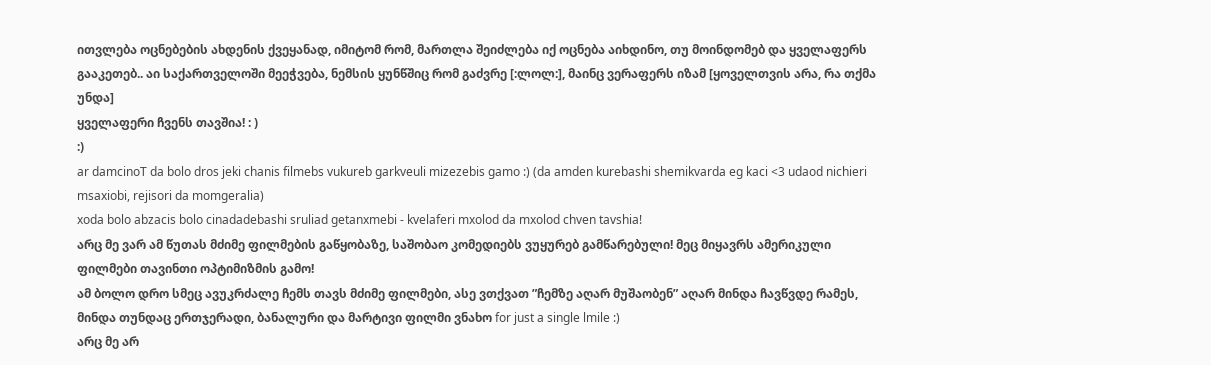ითვლება ოცნებების ახდენის ქვეყანად, იმიტომ რომ, მართლა შეიძლება იქ ოცნება აიხდინო, თუ მოინდომებ და ყველაფერს გააკეთებ.. აი საქართველოში მეეჭვება, ნემსის ყუნწშიც რომ გაძვრე [:ლოლ:], მაინც ვერაფერს იზამ [ყოველთვის არა, რა თქმა უნდა]
ყველაფერი ჩვენს თავშია! : )
:)
ar damcinoT da bolo dros jeki chanis filmebs vukureb garkveuli mizezebis gamo :) (da amden kurebashi shemikvarda eg kaci <3 udaod nichieri msaxiobi, rejisori da momgeralia)
xoda bolo abzacis bolo cinadadebashi sruliad getanxmebi - kvelaferi mxolod da mxolod chven tavshia!
არც მე ვარ ამ წუთას მძიმე ფილმების გაწყობაზე, საშობაო კომედიებს ვუყურებ გამწარებული! მეც მიყავრს ამერიკული ფილმები თავინთი ოპტიმიზმის გამო!
ამ ბოლო დრო სმეც ავუკრძალე ჩემს თავს მძიმე ფილმები, ასე ვთქვათ ”ჩემზე აღარ მუშაობენ” აღარ მინდა ჩავწვდე რამეს, მინდა თუნდაც ერთჯერადი, ბანალური და მარტივი ფილმი ვნახო for just a single lmile :)
არც მე არ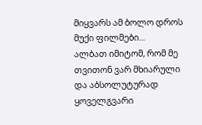მიყვარს ამ ბოლო დროს მუქი ფილმები...
ალბათ იმიტომ, რომ მე თვითონ ვარ მხიარული
და აბსოლუტურად ყოველგვარი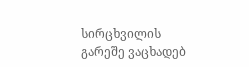სირცხვილის გარეშე ვაცხადებ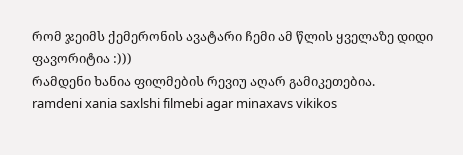რომ ჯეიმს ქემერონის ავატარი ჩემი ამ წლის ყველაზე დიდი ფავორიტია :)))
რამდენი ხანია ფილმების რევიუ აღარ გამიკეთებია.
ramdeni xania saxlshi filmebi agar minaxavs vikikos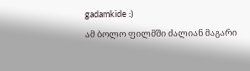gadamkide :)
ამ ბოლო ფილმში ძალიან მაგარი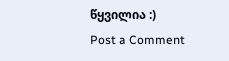წყვილია :)
Post a Comment